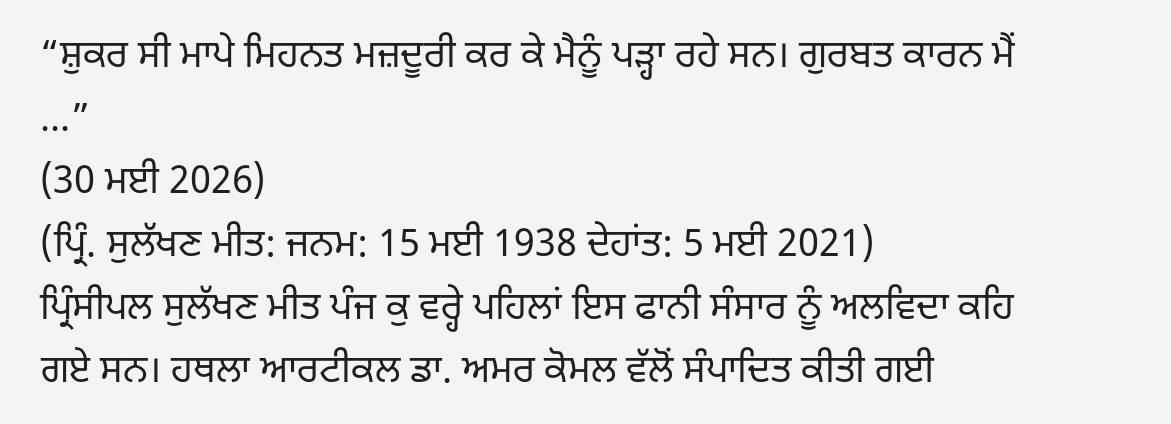“ਸ਼ੁਕਰ ਸੀ ਮਾਪੇ ਮਿਹਨਤ ਮਜ਼ਦੂਰੀ ਕਰ ਕੇ ਮੈਨੂੰ ਪੜ੍ਹਾ ਰਹੇ ਸਨ। ਗੁਰਬਤ ਕਾਰਨ ਮੈਂ ...”
(30 ਮਈ 2026)
(ਪ੍ਰਿੰ. ਸੁਲੱਖਣ ਮੀਤ: ਜਨਮ: 15 ਮਈ 1938 ਦੇਹਾਂਤ: 5 ਮਈ 2021)
ਪ੍ਰਿੰਸੀਪਲ ਸੁਲੱਖਣ ਮੀਤ ਪੰਜ ਕੁ ਵਰ੍ਹੇ ਪਹਿਲਾਂ ਇਸ ਫਾਨੀ ਸੰਸਾਰ ਨੂੰ ਅਲਵਿਦਾ ਕਹਿ ਗਏ ਸਨ। ਹਥਲਾ ਆਰਟੀਕਲ ਡਾ. ਅਮਰ ਕੋਮਲ ਵੱਲੋਂ ਸੰਪਾਦਿਤ ਕੀਤੀ ਗਈ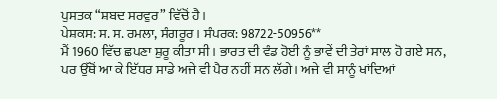ਪੁਸਤਕ “ਸ਼ਬਦ ਸਰਵੁਰ” ਵਿੱਚੋਂ ਹੈ।
ਪੇਸ਼ਕਸ: ਸ. ਸ. ਰਮਲਾ, ਸੰਗਰੂਰ। ਸੰਪਰਕ: 98722-50956**
ਮੈਂ 1960 ਵਿੱਚ ਛਪਣਾ ਸ਼ੁਰੂ ਕੀਤਾ ਸੀ। ਭਾਰਤ ਦੀ ਵੰਡ ਹੋਈ ਨੂੰ ਭਾਵੇਂ ਦੀ ਤੇਰਾਂ ਸਾਲ ਹੋ ਗਏ ਸਨ, ਪਰ ਉੱਥੋਂ ਆ ਕੇ ਇੱਧਰ ਸਾਡੇ ਅਜੇ ਵੀ ਪੈਰ ਨਹੀਂ ਸਨ ਲੱਗੇ। ਅਜੇ ਵੀ ਸਾਨੂੰ ਖਾਂਦਿਆਂ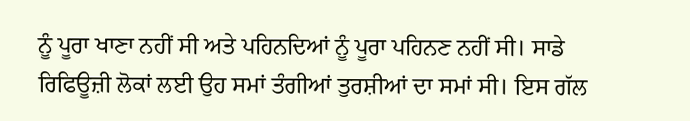ਨੂੰ ਪੂਰਾ ਖਾਣਾ ਨਹੀਂ ਸੀ ਅਤੇ ਪਹਿਨਦਿਆਂ ਨੂੰ ਪੂਰਾ ਪਹਿਨਣ ਨਹੀਂ ਸੀ। ਸਾਡੇ ਰਿਫਿਊਜ਼ੀ ਲੋਕਾਂ ਲਈ ਉਹ ਸਮਾਂ ਤੰਗੀਆਂ ਤੁਰਸ਼ੀਆਂ ਦਾ ਸਮਾਂ ਸੀ। ਇਸ ਗੱਲ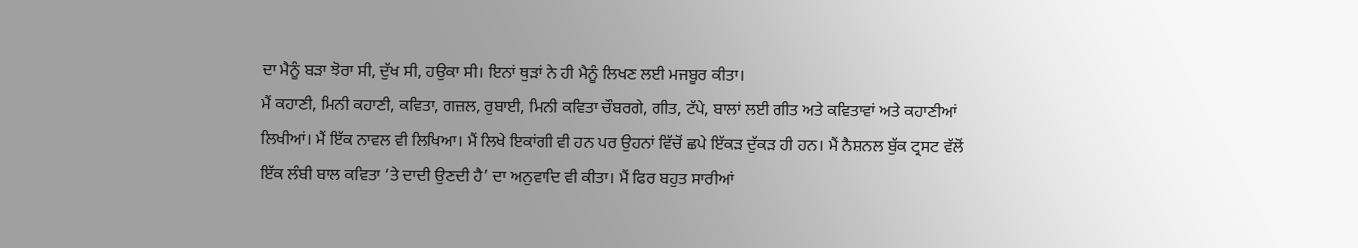ਦਾ ਮੈਨੂੰ ਬੜਾ ਝੋਰਾ ਸੀ, ਦੁੱਖ ਸੀ, ਹਉਕਾ ਸੀ। ਇਨਾਂ ਥੁੜਾਂ ਨੇ ਹੀ ਮੈਨੂੰ ਲਿਖਣ ਲਈ ਮਜਬੂਰ ਕੀਤਾ।
ਮੈਂ ਕਹਾਣੀ, ਮਿਨੀ ਕਹਾਣੀ, ਕਵਿਤਾ, ਗਜ਼ਲ, ਰੁਬਾਈ, ਮਿਨੀ ਕਵਿਤਾ ਚੌਬਰਗੇ, ਗੀਤ, ਟੱਪੇ, ਬਾਲਾਂ ਲਈ ਗੀਤ ਅਤੇ ਕਵਿਤਾਵਾਂ ਅਤੇ ਕਹਾਣੀਆਂ ਲਿਖੀਆਂ। ਮੈਂ ਇੱਕ ਨਾਵਲ ਵੀ ਲਿਖਿਆ। ਮੈਂ ਲਿਖੇ ਇਕਾਂਗੀ ਵੀ ਹਨ ਪਰ ਉਹਨਾਂ ਵਿੱਚੋਂ ਛਪੇ ਇੱਕੜ ਦੁੱਕੜ ਹੀ ਹਨ। ਮੈਂ ਨੈਸ਼ਨਲ ਬੁੱਕ ਟ੍ਰਸਟ ਵੱਲੋਂ ਇੱਕ ਲੰਬੀ ਬਾਲ ਕਵਿਤਾ ‘ਤੇ ਦਾਦੀ ਉਣਦੀ ਹੈ’ ਦਾ ਅਨੁਵਾਦਿ ਵੀ ਕੀਤਾ। ਮੈਂ ਫਿਰ ਬਹੁਤ ਸਾਰੀਆਂ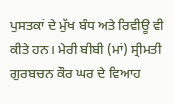ਪੁਸਤਕਾਂ ਦੇ ਮੁੱਖ ਬੰਧ ਅਤੇ ਰਿਵੀਊ ਵੀ ਕੀਤੇ ਹਨ। ਮੇਰੀ ਬੀਬੀ (ਮਾਂ) ਸ੍ਰੀਮਤੀ ਗੁਰਬਚਨ ਕੌਰ ਘਰ ਦੇ ਵਿਆਹ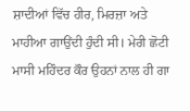ਸ਼ਾਦੀਆਂ ਵਿੱਚ ਹੀਰ, ਮਿਰਜ਼ਾ ਅਤੇ ਮਾਹੀਆ ਗਾਉਂਦੀ ਹੁੰਦੀ ਸੀ। ਮੇਰੀ ਛੋਟੀ ਮਾਸੀ ਮਹਿੰਦਰ ਕੌਰ ਉਹਨਾਂ ਨਾਲ ਹੀ ਗਾ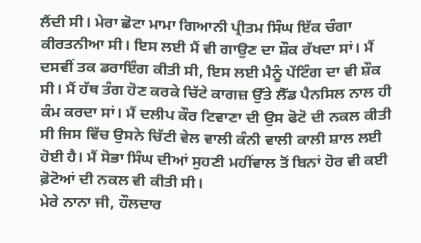ਲੈਂਦੀ ਸੀ। ਮੇਰਾ ਛੋਟਾ ਮਾਮਾ ਗਿਆਨੀ ਪ੍ਰੀਤਮ ਸਿੰਘ ਇੱਕ ਚੰਗਾ ਕੀਰਤਨੀਆ ਸੀ। ਇਸ ਲਈ ਮੈਂ ਵੀ ਗਾਉਣ ਦਾ ਸ਼ੌਕ ਰੱਖਦਾ ਸਾਂ। ਮੈਂ ਦਸਵੀਂ ਤਕ ਡਰਾਇੰਗ ਕੀਤੀ ਸੀ, ਇਸ ਲਈ ਮੈਨੂੰ ਪੇਂਟਿੰਗ ਦਾ ਵੀ ਸ਼ੌਕ ਸੀ। ਮੈਂ ਹੱਥ ਤੰਗ ਹੋਣ ਕਰਕੇ ਚਿੱਟੇ ਕਾਗਜ਼ ਉੱਤੇ ਲੈੱਡ ਪੈਨਸਿਲ ਨਾਲ ਹੀ ਕੰਮ ਕਰਦਾ ਸਾਂ। ਮੈਂ ਦਲੀਪ ਕੌਰ ਟਿਵਾਣਾ ਦੀ ਉਸ ਫੋਟੋ ਦੀ ਨਕਲ ਕੀਤੀ ਸੀ ਜਿਸ ਵਿੱਚ ਉਸਨੇ ਚਿੱਟੀ ਵੇਲ ਵਾਲੀ ਕੰਨੀ ਵਾਲੀ ਕਾਲੀ ਸ਼ਾਲ ਲਈ ਹੋਈ ਹੈ। ਮੈਂ ਸੋਭਾ ਸਿੰਘ ਦੀਆਂ ਸੁਹਣੀ ਮਹੀਂਵਾਲ ਤੋਂ ਬਿਨਾਂ ਹੋਰ ਵੀ ਕਈ ਫ਼ੋਟੋਆਂ ਦੀ ਨਕਲ ਵੀ ਕੀਤੀ ਸੀ।
ਮੇਰੇ ਨਾਨਾ ਜੀ, ਹੌਲਦਾਰ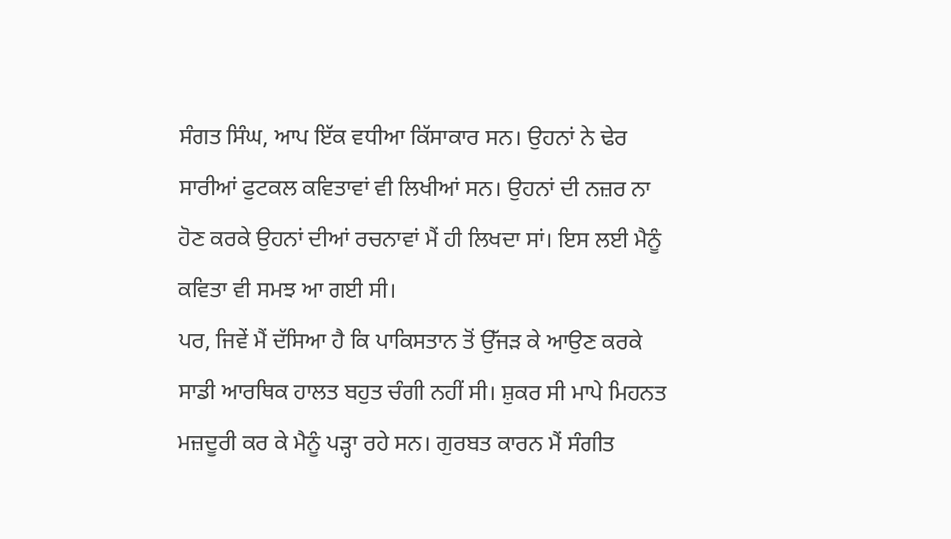ਸੰਗਤ ਸਿੰਘ, ਆਪ ਇੱਕ ਵਧੀਆ ਕਿੱਸਾਕਾਰ ਸਨ। ਉਹਨਾਂ ਨੇ ਢੇਰ ਸਾਰੀਆਂ ਫੁਟਕਲ ਕਵਿਤਾਵਾਂ ਵੀ ਲਿਖੀਆਂ ਸਨ। ਉਹਨਾਂ ਦੀ ਨਜ਼ਰ ਨਾ ਹੋਣ ਕਰਕੇ ਉਹਨਾਂ ਦੀਆਂ ਰਚਨਾਵਾਂ ਮੈਂ ਹੀ ਲਿਖਦਾ ਸਾਂ। ਇਸ ਲਈ ਮੈਨੂੰ ਕਵਿਤਾ ਵੀ ਸਮਝ ਆ ਗਈ ਸੀ।
ਪਰ, ਜਿਵੇਂ ਮੈਂ ਦੱਸਿਆ ਹੈ ਕਿ ਪਾਕਿਸਤਾਨ ਤੋਂ ਉੱਜੜ ਕੇ ਆਉਣ ਕਰਕੇ ਸਾਡੀ ਆਰਥਿਕ ਹਾਲਤ ਬਹੁਤ ਚੰਗੀ ਨਹੀਂ ਸੀ। ਸ਼ੁਕਰ ਸੀ ਮਾਪੇ ਮਿਹਨਤ ਮਜ਼ਦੂਰੀ ਕਰ ਕੇ ਮੈਨੂੰ ਪੜ੍ਹਾ ਰਹੇ ਸਨ। ਗੁਰਬਤ ਕਾਰਨ ਮੈਂ ਸੰਗੀਤ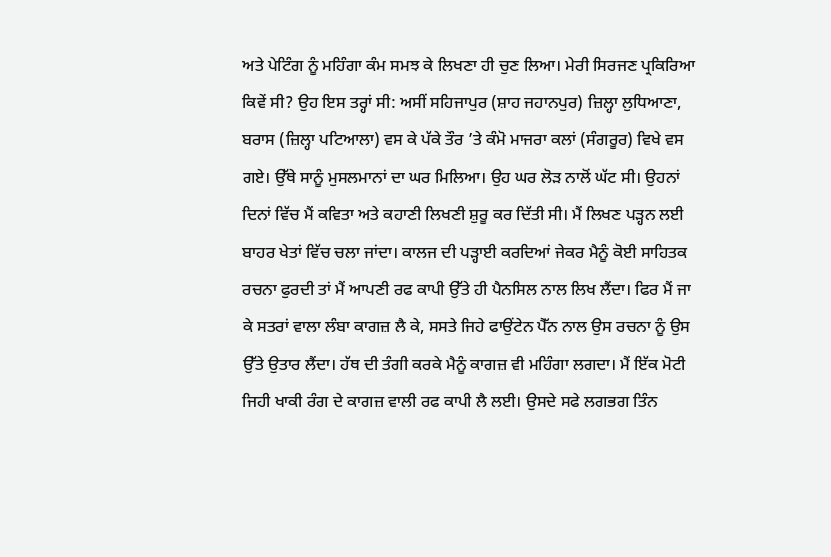ਅਤੇ ਪੇਟਿੰਗ ਨੂੰ ਮਹਿੰਗਾ ਕੰਮ ਸਮਝ ਕੇ ਲਿਖਣਾ ਹੀ ਚੁਣ ਲਿਆ। ਮੇਰੀ ਸਿਰਜਣ ਪ੍ਰਕਿਰਿਆ ਕਿਵੇਂ ਸੀ? ਉਹ ਇਸ ਤਰ੍ਹਾਂ ਸੀ: ਅਸੀਂ ਸਹਿਜਾਪੁਰ (ਸ਼ਾਹ ਜਹਾਨਪੁਰ) ਜ਼ਿਲ੍ਹਾ ਲੁਧਿਆਣਾ, ਬਰਾਸ (ਜ਼ਿਲ੍ਹਾ ਪਟਿਆਲਾ) ਵਸ ਕੇ ਪੱਕੇ ਤੌਰ ’ਤੇ ਕੰਮੋ ਮਾਜਰਾ ਕਲਾਂ (ਸੰਗਰੂਰ) ਵਿਖੇ ਵਸ ਗਏ। ਉੱਥੇ ਸਾਨੂੰ ਮੁਸਲਮਾਨਾਂ ਦਾ ਘਰ ਮਿਲਿਆ। ਉਹ ਘਰ ਲੋੜ ਨਾਲੋਂ ਘੱਟ ਸੀ। ਉਹਨਾਂ ਦਿਨਾਂ ਵਿੱਚ ਮੈਂ ਕਵਿਤਾ ਅਤੇ ਕਹਾਣੀ ਲਿਖਣੀ ਸ਼ੁਰੂ ਕਰ ਦਿੱਤੀ ਸੀ। ਮੈਂ ਲਿਖਣ ਪੜ੍ਹਨ ਲਈ ਬਾਹਰ ਖੇਤਾਂ ਵਿੱਚ ਚਲਾ ਜਾਂਦਾ। ਕਾਲਜ ਦੀ ਪੜ੍ਹਾਈ ਕਰਦਿਆਂ ਜੇਕਰ ਮੈਨੂੰ ਕੋਈ ਸਾਹਿਤਕ ਰਚਨਾ ਫੁਰਦੀ ਤਾਂ ਮੈਂ ਆਪਣੀ ਰਫ ਕਾਪੀ ਉੱਤੇ ਹੀ ਪੈਨਸਿਲ ਨਾਲ ਲਿਖ ਲੈਂਦਾ। ਫਿਰ ਮੈਂ ਜਾ ਕੇ ਸਤਰਾਂ ਵਾਲਾ ਲੰਬਾ ਕਾਗਜ਼ ਲੈ ਕੇ, ਸਸਤੇ ਜਿਹੇ ਫਾਉਂਟੇਨ ਪੈੱਨ ਨਾਲ ਉਸ ਰਚਨਾ ਨੂੰ ਉਸ ਉੱਤੇ ਉਤਾਰ ਲੈਂਦਾ। ਹੱਥ ਦੀ ਤੰਗੀ ਕਰਕੇ ਮੈਨੂੰ ਕਾਗਜ਼ ਵੀ ਮਹਿੰਗਾ ਲਗਦਾ। ਮੈਂ ਇੱਕ ਮੋਟੀ ਜਿਹੀ ਖਾਕੀ ਰੰਗ ਦੇ ਕਾਗਜ਼ ਵਾਲੀ ਰਫ ਕਾਪੀ ਲੈ ਲਈ। ਉਸਦੇ ਸਫੇ ਲਗਭਗ ਤਿੰਨ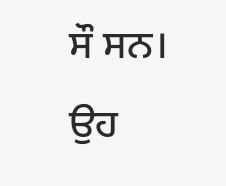ਸੌ ਸਨ। ਉਹ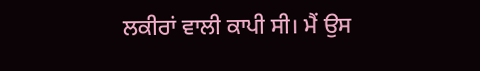ਲਕੀਰਾਂ ਵਾਲੀ ਕਾਪੀ ਸੀ। ਮੈਂ ਉਸ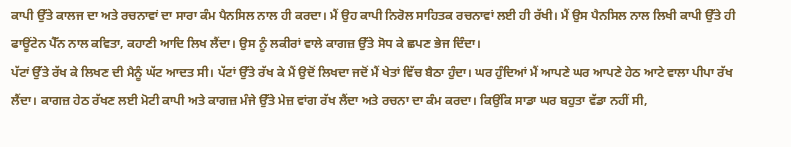ਕਾਪੀ ਉੱਤੇ ਕਾਲਜ ਦਾ ਅਤੇ ਰਚਨਾਵਾਂ ਦਾ ਸਾਰਾ ਕੰਮ ਪੈਨਸਿਲ ਨਾਲ ਹੀ ਕਰਦਾ। ਮੈਂ ਉਹ ਕਾਪੀ ਨਿਰੋਲ ਸਾਹਿਤਕ ਰਚਨਾਵਾਂ ਲਈ ਹੀ ਰੱਖੀ। ਮੈਂ ਉਸ ਪੈਨਸਿਲ ਨਾਲ ਲਿਖੀ ਕਾਪੀ ਉੱਤੇ ਹੀ ਫਾਊਂਟੇਨ ਪੈੱਨ ਨਾਲ ਕਵਿਤਾ, ਕਹਾਣੀ ਆਦਿ ਲਿਖ ਲੈਂਦਾ। ਉਸ ਨੂੰ ਲਕੀਰਾਂ ਵਾਲੇ ਕਾਗਜ਼ ਉੱਤੇ ਸੋਧ ਕੇ ਛਪਣ ਭੇਜ ਦਿੰਦਾ।
ਪੱਟਾਂ ਉੱਤੇ ਰੱਖ ਕੇ ਲਿਖਣ ਦੀ ਮੈਨੂੰ ਘੱਟ ਆਦਤ ਸੀ। ਪੱਟਾਂ ਉੱਤੇ ਰੱਖ ਕੇ ਮੈਂ ਉਦੋਂ ਲਿਖਦਾ ਜਦੋਂ ਮੈਂ ਖੇਤਾਂ ਵਿੱਚ ਬੈਠਾ ਹੁੰਦਾ। ਘਰ ਹੁੰਦਿਆਂ ਮੈਂ ਆਪਣੇ ਘਰ ਆਪਣੇ ਹੇਠ ਆਟੇ ਵਾਲਾ ਪੀਪਾ ਰੱਖ ਲੈਂਦਾ। ਕਾਗਜ਼ ਹੇਠ ਰੱਖਣ ਲਈ ਮੋਟੀ ਕਾਪੀ ਅਤੇ ਕਾਗਜ਼ ਮੰਜੇ ਉੱਤੇ ਮੇਜ਼ ਵਾਂਗ ਰੱਖ ਲੈਂਦਾ ਅਤੇ ਰਚਨਾ ਦਾ ਕੰਮ ਕਰਦਾ। ਕਿਉਂਕਿ ਸਾਡਾ ਘਰ ਬਹੁਤਾ ਵੱਡਾ ਨਹੀਂ ਸੀ,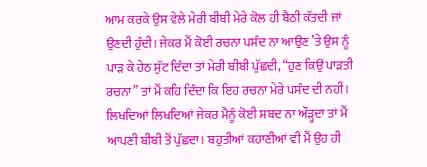ਆਮ ਕਰਕੇ ਉਸ ਵੇਲੇ ਮੇਰੀ ਬੀਬੀ ਮੇਰੇ ਕੋਲ ਹੀ ਬੈਠੀ ਕੱਤਦੀ ਜਾਂ ਉਣਦੀ ਹੁੰਦੀ। ਜੇਕਰ ਮੈਂ ਕੋਈ ਰਚਨਾ ਪਸੰਦ ਨਾ ਆਉਣ ’ਤੇ ਉਸ ਨੂੰ ਪਾੜ ਕੇ ਹੇਠ ਸੁੱਟ ਦਿੰਦਾ ਤਾਂ ਮੇਰੀ ਬੀਬੀ ਪੁੱਛਦੀ, “ਹੁਣ ਕਿਉਂ ਪਾੜਤੀ ਰਚਨਾ” ਤਾਂ ਮੈਂ ਕਹਿ ਦਿੰਦਾ ਕਿ ਇਹ ਰਚਨਾ ਮੇਰੇ ਪਸੰਦ ਦੀ ਨਹੀਂ। ਲਿਖਦਿਆਂ ਲਿਖਦਿਆਂ ਜੇਕਰ ਮੈਨੂੰ ਕੋਈ ਸ਼ਬਦ ਨਾ ਔੜ੍ਹਦਾ ਤਾਂ ਮੈਂ ਆਪਣੀ ਬੀਬੀ ਤੋਂ ਪੁੱਛਦਾ। ਬਹੁਤੀਆਂ ਕਹਾਣੀਆਂ ਵੀ ਮੈਂ ਉਹ ਹੀ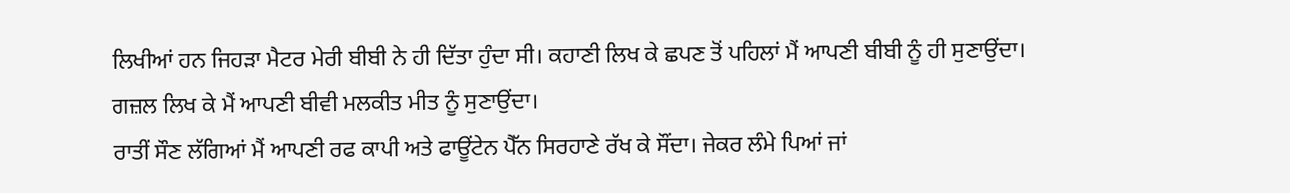ਲਿਖੀਆਂ ਹਨ ਜਿਹੜਾ ਮੈਟਰ ਮੇਰੀ ਬੀਬੀ ਨੇ ਹੀ ਦਿੱਤਾ ਹੁੰਦਾ ਸੀ। ਕਹਾਣੀ ਲਿਖ ਕੇ ਛਪਣ ਤੋਂ ਪਹਿਲਾਂ ਮੈਂ ਆਪਣੀ ਬੀਬੀ ਨੂੰ ਹੀ ਸੁਣਾਉਂਦਾ। ਗਜ਼ਲ ਲਿਖ ਕੇ ਮੈਂ ਆਪਣੀ ਬੀਵੀ ਮਲਕੀਤ ਮੀਤ ਨੂੰ ਸੁਣਾਉਂਦਾ।
ਰਾਤੀਂ ਸੌਣ ਲੱਗਿਆਂ ਮੈਂ ਆਪਣੀ ਰਫ ਕਾਪੀ ਅਤੇ ਫਾਊਂਟੇਨ ਪੈੱਨ ਸਿਰਹਾਣੇ ਰੱਖ ਕੇ ਸੌਂਦਾ। ਜੇਕਰ ਲੰਮੇ ਪਿਆਂ ਜਾਂ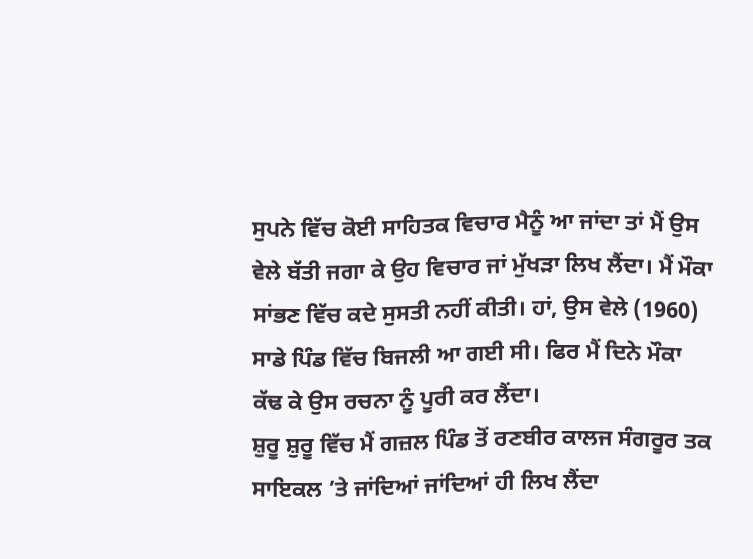ਸੁਪਨੇ ਵਿੱਚ ਕੋਈ ਸਾਹਿਤਕ ਵਿਚਾਰ ਮੈਨੂੰ ਆ ਜਾਂਦਾ ਤਾਂ ਮੈਂ ਉਸ ਵੇਲੇ ਬੱਤੀ ਜਗਾ ਕੇ ਉਹ ਵਿਚਾਰ ਜਾਂ ਮੁੱਖੜਾ ਲਿਖ ਲੈਂਦਾ। ਮੈਂ ਮੌਕਾ ਸਾਂਭਣ ਵਿੱਚ ਕਦੇ ਸੁਸਤੀ ਨਹੀਂ ਕੀਤੀ। ਹਾਂ, ਉਸ ਵੇਲੇ (1960) ਸਾਡੇ ਪਿੰਡ ਵਿੱਚ ਬਿਜਲੀ ਆ ਗਈ ਸੀ। ਫਿਰ ਮੈਂ ਦਿਨੇ ਮੌਕਾ ਕੱਢ ਕੇ ਉਸ ਰਚਨਾ ਨੂੰ ਪੂਰੀ ਕਰ ਲੈਂਦਾ।
ਸ਼ੁਰੂ ਸ਼ੁਰੂ ਵਿੱਚ ਮੈਂ ਗਜ਼ਲ ਪਿੰਡ ਤੋਂ ਰਣਬੀਰ ਕਾਲਜ ਸੰਗਰੂਰ ਤਕ ਸਾਇਕਲ ’ਤੇ ਜਾਂਦਿਆਂ ਜਾਂਦਿਆਂ ਹੀ ਲਿਖ ਲੈਂਦਾ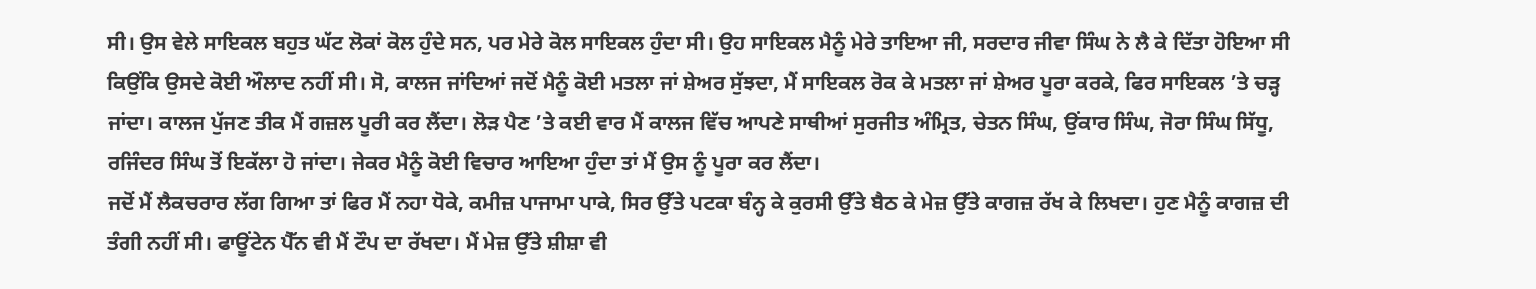ਸੀ। ਉਸ ਵੇਲੇ ਸਾਇਕਲ ਬਹੁਤ ਘੱਟ ਲੋਕਾਂ ਕੋਲ ਹੁੰਦੇ ਸਨ, ਪਰ ਮੇਰੇ ਕੋਲ ਸਾਇਕਲ ਹੁੰਦਾ ਸੀ। ਉਹ ਸਾਇਕਲ ਮੈਨੂੰ ਮੇਰੇ ਤਾਇਆ ਜੀ, ਸਰਦਾਰ ਜੀਵਾ ਸਿੰਘ ਨੇ ਲੈ ਕੇ ਦਿੱਤਾ ਹੋਇਆ ਸੀ ਕਿਉਂਕਿ ਉਸਦੇ ਕੋਈ ਔਲਾਦ ਨਹੀਂ ਸੀ। ਸੋ, ਕਾਲਜ ਜਾਂਦਿਆਂ ਜਦੋਂ ਮੈਨੂੰ ਕੋਈ ਮਤਲਾ ਜਾਂ ਸ਼ੇਅਰ ਸੁੱਝਦਾ, ਮੈਂ ਸਾਇਕਲ ਰੋਕ ਕੇ ਮਤਲਾ ਜਾਂ ਸ਼ੇਅਰ ਪੂਰਾ ਕਰਕੇ, ਫਿਰ ਸਾਇਕਲ ’ਤੇ ਚੜ੍ਹ ਜਾਂਦਾ। ਕਾਲਜ ਪੁੱਜਣ ਤੀਕ ਮੈਂ ਗਜ਼ਲ ਪੂਰੀ ਕਰ ਲੈਂਦਾ। ਲੋੜ ਪੈਣ ’ਤੇ ਕਈ ਵਾਰ ਮੈਂ ਕਾਲਜ ਵਿੱਚ ਆਪਣੇ ਸਾਥੀਆਂ ਸੁਰਜੀਤ ਅੰਮ੍ਰਿਤ, ਚੇਤਨ ਸਿੰਘ, ਉਂਕਾਰ ਸਿੰਘ, ਜੋਰਾ ਸਿੰਘ ਸਿੱਧੂ, ਰਜਿੰਦਰ ਸਿੰਘ ਤੋਂ ਇਕੱਲਾ ਹੋ ਜਾਂਦਾ। ਜੇਕਰ ਮੈਨੂੰ ਕੋਈ ਵਿਚਾਰ ਆਇਆ ਹੁੰਦਾ ਤਾਂ ਮੈਂ ਉਸ ਨੂੰ ਪੂਰਾ ਕਰ ਲੈਂਦਾ।
ਜਦੋਂ ਮੈਂ ਲੈਕਚਰਾਰ ਲੱਗ ਗਿਆ ਤਾਂ ਫਿਰ ਮੈਂ ਨਹਾ ਧੋਕੇ, ਕਮੀਜ਼ ਪਾਜਾਮਾ ਪਾਕੇ, ਸਿਰ ਉੱਤੇ ਪਟਕਾ ਬੰਨ੍ਹ ਕੇ ਕੁਰਸੀ ਉੱਤੇ ਬੈਠ ਕੇ ਮੇਜ਼ ਉੱਤੇ ਕਾਗਜ਼ ਰੱਖ ਕੇ ਲਿਖਦਾ। ਹੁਣ ਮੈਨੂੰ ਕਾਗਜ਼ ਦੀ ਤੰਗੀ ਨਹੀਂ ਸੀ। ਫਾਊਂਟੇਨ ਪੈੱਨ ਵੀ ਮੈਂ ਟੌਪ ਦਾ ਰੱਖਦਾ। ਮੈਂ ਮੇਜ਼ ਉੱਤੇ ਸ਼ੀਸ਼ਾ ਵੀ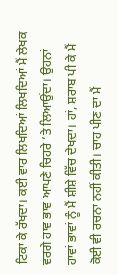ਟਿਕਾ ਕੇ ਰੱਖਦਾ। ਕਈ ਵਾਰ ਲਿਖਦਿਆਂ ਲਿਖਦਿਆਂ ਮੈਂ ਲੇਖਕ ਵਰਗੇ ਹਾਵ ਭਾਵ ਆਪਣੇ ਚਿਹਰੇ ’ਤੇ ਲਿਆਉਂਦਾ। ਉਹਨਾਂ ਹਾਵਾਂ ਭਾਵਾਂ ਨੂੰ ਮੈਂ ਸ਼ੀਸ਼ੇ ਵਿੱਚ ਦੇਖਦਾ। ਹਾਂ, ਸ਼ਰਾਬ ਪੀ ਕੇ ਮੈਂ ਕੋਈ ਵੀ ਰਚਨਾ ਨਹੀਂ ਕੀਤੀ। ਚਾਹ ਪੀਣ ਦਾ ਮੈਂ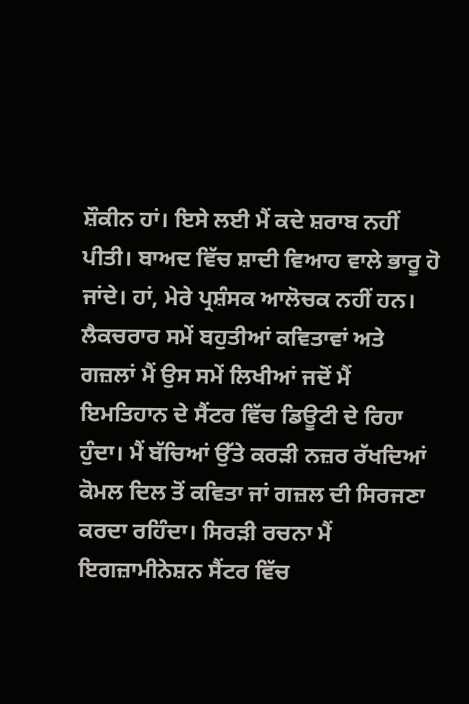ਸ਼ੌਕੀਨ ਹਾਂ। ਇਸੇ ਲਈ ਮੈਂ ਕਦੇ ਸ਼ਰਾਬ ਨਹੀਂ ਪੀਤੀ। ਬਾਅਦ ਵਿੱਚ ਸ਼ਾਦੀ ਵਿਆਹ ਵਾਲੇ ਭਾਰੂ ਹੋ ਜਾਂਦੇ। ਹਾਂ, ਮੇਰੇ ਪ੍ਰਸ਼ੰਸਕ ਆਲੋਚਕ ਨਹੀਂ ਹਨ।
ਲੈਕਚਰਾਰ ਸਮੇਂ ਬਹੁਤੀਆਂ ਕਵਿਤਾਵਾਂ ਅਤੇ ਗਜ਼ਲਾਂ ਮੈਂ ਉਸ ਸਮੇਂ ਲਿਖੀਆਂ ਜਦੋਂ ਮੈਂ ਇਮਤਿਹਾਨ ਦੇ ਸੈਂਟਰ ਵਿੱਚ ਡਿਊਟੀ ਦੇ ਰਿਹਾ ਹੁੰਦਾ। ਮੈਂ ਬੱਚਿਆਂ ਉੱਤੇ ਕਰੜੀ ਨਜ਼ਰ ਰੱਖਦਿਆਂ ਕੋਮਲ ਦਿਲ ਤੋਂ ਕਵਿਤਾ ਜਾਂ ਗਜ਼ਲ ਦੀ ਸਿਰਜਣਾ ਕਰਦਾ ਰਹਿੰਦਾ। ਸਿਰੜੀ ਰਚਨਾ ਮੈਂ ਇਗਜ਼ਾਮੀਨੇਸ਼ਨ ਸੈਂਟਰ ਵਿੱਚ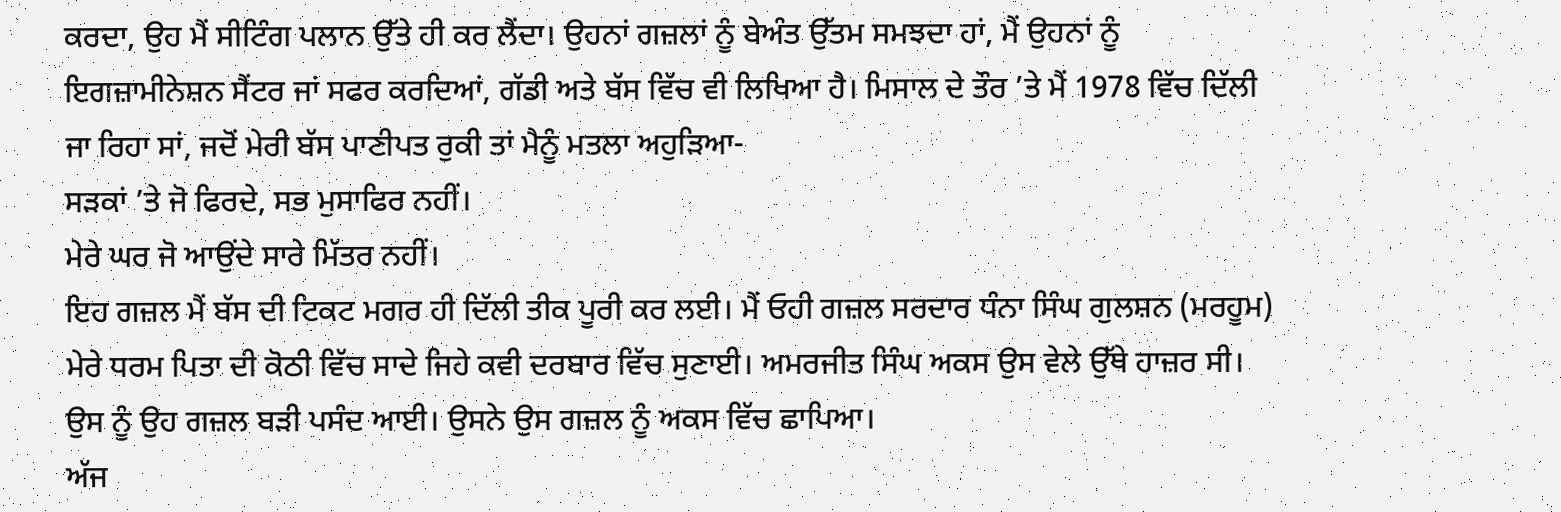ਕਰਦਾ, ਉਹ ਮੈਂ ਸੀਟਿੰਗ ਪਲਾਨ ਉੱਤੇ ਹੀ ਕਰ ਲੈਂਦਾ। ਉਹਨਾਂ ਗਜ਼ਲਾਂ ਨੂੰ ਬੇਅੰਤ ਉੱਤਮ ਸਮਝਦਾ ਹਾਂ, ਮੈਂ ਉਹਨਾਂ ਨੂੰ ਇਗਜ਼ਾਮੀਨੇਸ਼ਨ ਸੈਂਟਰ ਜਾਂ ਸਫਰ ਕਰਦਿਆਂ, ਗੱਡੀ ਅਤੇ ਬੱਸ ਵਿੱਚ ਵੀ ਲਿਖਿਆ ਹੈ। ਮਿਸਾਲ ਦੇ ਤੌਰ ’ਤੇ ਮੈਂ 1978 ਵਿੱਚ ਦਿੱਲੀ ਜਾ ਰਿਹਾ ਸਾਂ, ਜਦੋਂ ਮੇਰੀ ਬੱਸ ਪਾਣੀਪਤ ਰੁਕੀ ਤਾਂ ਮੈਨੂੰ ਮਤਲਾ ਅਹੁੜਿਆ-
ਸੜਕਾਂ ’ਤੇ ਜੋ ਫਿਰਦੇ, ਸਭ ਮੁਸਾਫਿਰ ਨਹੀਂ।
ਮੇਰੇ ਘਰ ਜੋ ਆਉਂਦੇ ਸਾਰੇ ਮਿੱਤਰ ਨਹੀਂ।
ਇਹ ਗਜ਼ਲ ਮੈਂ ਬੱਸ ਦੀ ਟਿਕਟ ਮਗਰ ਹੀ ਦਿੱਲੀ ਤੀਕ ਪੂਰੀ ਕਰ ਲਈ। ਮੈਂ ਓਹੀ ਗਜ਼ਲ ਸਰਦਾਰ ਧੰਨਾ ਸਿੰਘ ਗੁਲਸ਼ਨ (ਮਰਹੂਮ) ਮੇਰੇ ਧਰਮ ਪਿਤਾ ਦੀ ਕੋਠੀ ਵਿੱਚ ਸਾਦੇ ਜਿਹੇ ਕਵੀ ਦਰਬਾਰ ਵਿੱਚ ਸੁਣਾਈ। ਅਮਰਜੀਤ ਸਿੰਘ ਅਕਸ ਉਸ ਵੇਲੇ ਉੱਥੇ ਹਾਜ਼ਰ ਸੀ। ਉਸ ਨੂੰ ਉਹ ਗਜ਼ਲ ਬੜੀ ਪਸੰਦ ਆਈ। ਉਸਨੇ ਉਸ ਗਜ਼ਲ ਨੂੰ ਅਕਸ ਵਿੱਚ ਛਾਪਿਆ।
ਅੱਜ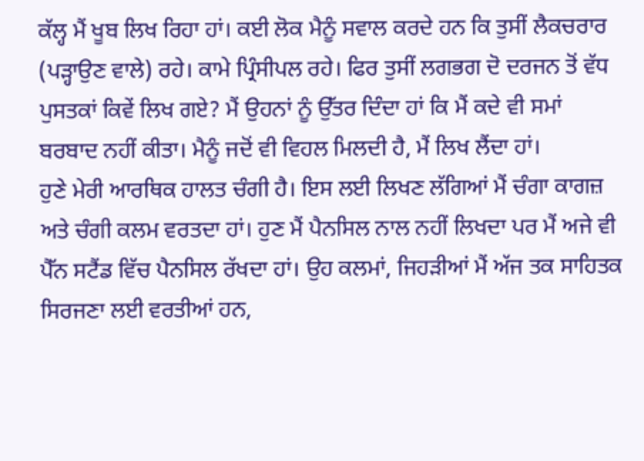ਕੱਲ੍ਹ ਮੈਂ ਖੂਬ ਲਿਖ ਰਿਹਾ ਹਾਂ। ਕਈ ਲੋਕ ਮੈਨੂੰ ਸਵਾਲ ਕਰਦੇ ਹਨ ਕਿ ਤੁਸੀਂ ਲੈਕਚਰਾਰ (ਪੜ੍ਹਾਉਣ ਵਾਲੇ) ਰਹੇ। ਕਾਮੇ ਪ੍ਰਿੰਸੀਪਲ ਰਹੇ। ਫਿਰ ਤੁਸੀਂ ਲਗਭਗ ਦੋ ਦਰਜਨ ਤੋਂ ਵੱਧ ਪੁਸਤਕਾਂ ਕਿਵੇਂ ਲਿਖ ਗਏ? ਮੈਂ ਉਹਨਾਂ ਨੂੰ ਉੱਤਰ ਦਿੰਦਾ ਹਾਂ ਕਿ ਮੈਂ ਕਦੇ ਵੀ ਸਮਾਂ ਬਰਬਾਦ ਨਹੀਂ ਕੀਤਾ। ਮੈਨੂੰ ਜਦੋਂ ਵੀ ਵਿਹਲ ਮਿਲਦੀ ਹੈ, ਮੈਂ ਲਿਖ ਲੈਂਦਾ ਹਾਂ।
ਹੁਣੇ ਮੇਰੀ ਆਰਥਿਕ ਹਾਲਤ ਚੰਗੀ ਹੈ। ਇਸ ਲਈ ਲਿਖਣ ਲੱਗਿਆਂ ਮੈਂ ਚੰਗਾ ਕਾਗਜ਼ ਅਤੇ ਚੰਗੀ ਕਲਮ ਵਰਤਦਾ ਹਾਂ। ਹੁਣ ਮੈਂ ਪੈਨਸਿਲ ਨਾਲ ਨਹੀਂ ਲਿਖਦਾ ਪਰ ਮੈਂ ਅਜੇ ਵੀ ਪੈੱਨ ਸਟੈਂਡ ਵਿੱਚ ਪੈਨਸਿਲ ਰੱਖਦਾ ਹਾਂ। ਉਹ ਕਲਮਾਂ, ਜਿਹੜੀਆਂ ਮੈਂ ਅੱਜ ਤਕ ਸਾਹਿਤਕ ਸਿਰਜਣਾ ਲਈ ਵਰਤੀਆਂ ਹਨ,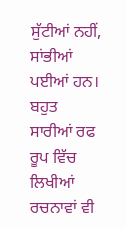ਸੁੱਟੀਆਂ ਨਹੀਂ, ਸਾਂਭੀਆਂ ਪਈਆਂ ਹਨ। ਬਹੁਤ ਸਾਰੀਆਂ ਰਫ ਰੂਪ ਵਿੱਚ ਲਿਖੀਆਂ ਰਚਨਾਵਾਂ ਵੀ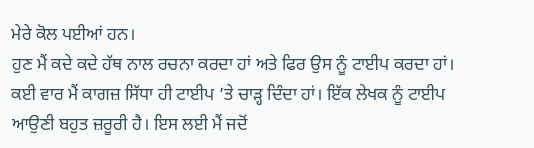ਮੇਰੇ ਕੋਲ ਪਈਆਂ ਹਨ।
ਹੁਣ ਮੈਂ ਕਦੇ ਕਦੇ ਹੱਥ ਨਾਲ ਰਚਨਾ ਕਰਦਾ ਹਾਂ ਅਤੇ ਫਿਰ ਉਸ ਨੂੰ ਟਾਈਪ ਕਰਦਾ ਹਾਂ। ਕਈ ਵਾਰ ਮੈਂ ਕਾਗਜ਼ ਸਿੱਧਾ ਹੀ ਟਾਈਪ ’ਤੇ ਚਾੜ੍ਹ ਦਿੰਦਾ ਹਾਂ। ਇੱਕ ਲੇਖਕ ਨੂੰ ਟਾਈਪ ਆਉਣੀ ਬਹੁਤ ਜ਼ਰੂਰੀ ਹੈ। ਇਸ ਲਈ ਮੈਂ ਜਦੋਂ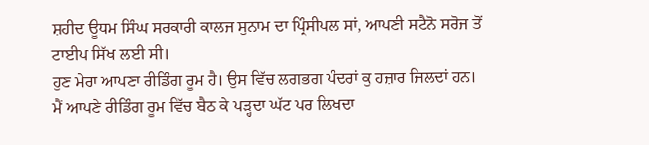ਸ਼ਹੀਦ ਊਧਮ ਸਿੰਘ ਸਰਕਾਰੀ ਕਾਲਜ ਸੁਨਾਮ ਦਾ ਪ੍ਰਿੰਸੀਪਲ ਸਾਂ, ਆਪਣੀ ਸਟੈਨੋ ਸਰੋਜ ਤੋਂ ਟਾਈਪ ਸਿੱਖ ਲਈ ਸੀ।
ਹੁਣ ਮੇਰਾ ਆਪਣਾ ਰੀਡਿੰਗ ਰੂਮ ਹੈ। ਉਸ ਵਿੱਚ ਲਗਭਗ ਪੰਦਰਾਂ ਕੁ ਹਜ਼ਾਰ ਜਿਲਦਾਂ ਹਨ। ਮੈਂ ਆਪਣੇ ਰੀਡਿੰਗ ਰੂਮ ਵਿੱਚ ਬੈਠ ਕੇ ਪੜ੍ਹਦਾ ਘੱਟ ਪਰ ਲਿਖਦਾ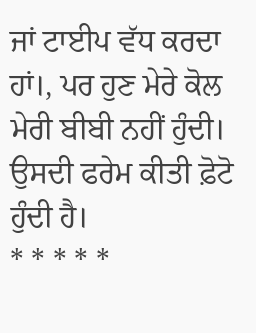ਜਾਂ ਟਾਈਪ ਵੱਧ ਕਰਦਾ ਹਾਂ।, ਪਰ ਹੁਣ ਮੇਰੇ ਕੋਲ ਮੇਰੀ ਬੀਬੀ ਨਹੀਂ ਹੁੰਦੀ। ਉਸਦੀ ਫਰੇਮ ਕੀਤੀ ਫ਼ੋਟੋ ਹੁੰਦੀ ਹੈ।
* * * * *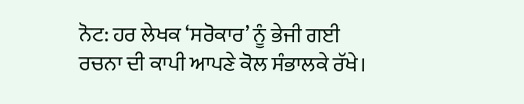ਨੋਟ: ਹਰ ਲੇਖਕ ‘ਸਰੋਕਾਰ’ ਨੂੰ ਭੇਜੀ ਗਈ ਰਚਨਾ ਦੀ ਕਾਪੀ ਆਪਣੇ ਕੋਲ ਸੰਭਾਲਕੇ ਰੱਖੇ।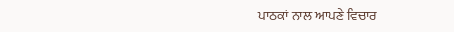ਪਾਠਕਾਂ ਨਾਲ ਆਪਣੇ ਵਿਚਾਰ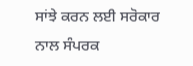ਸਾਂਝੇ ਕਰਨ ਲਈ ਸਰੋਕਾਰ ਨਾਲ ਸੰਪਰਕ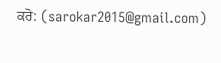ਕਰੋ: (sarokar2015@gmail.com)